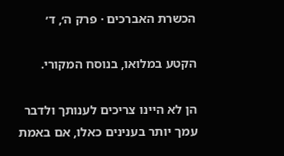הכשרת האברכים · פרק ה׳, ד׳

הקטע במלואו, בנוסח המקורי.

הן לא היינו צריכים לענותך ולדבר עמך יותר בענינים כאלו, אם באמת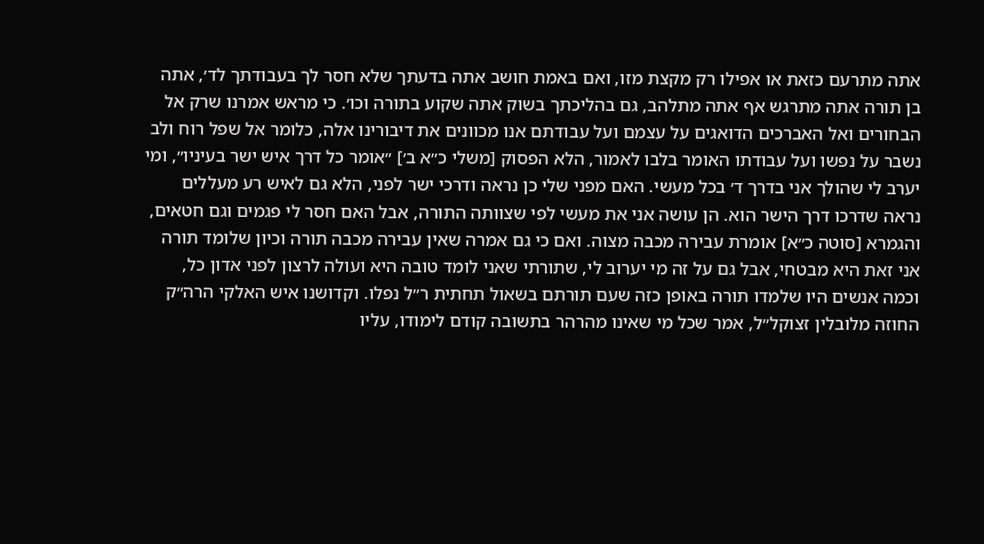אתה מתרעם כזאת או אפילו רק מקצת מזו, ואם באמת חושב אתה בדעתך שלא חסר לך בעבודתך לד׳, אתה בן תורה אתה מתרגש אף אתה מתלהב, גם בהליכתך בשוק אתה שקוע בתורה וכו׳. כי מראש אמרנו שרק אל הבחורים ואל האברכים הדואגים על עצמם ועל עבודתם אנו מכוונים את דיבורינו אלה, כלומר אל שפל רוח ולב נשבר על נפשו ועל עבודתו האומר בלבו לאמור, הלא הפסוק [משלי כ״א ב׳] ״אומר כל דרך איש ישר בעיניו״, ומי יערב לי שהולך אני בדרך ד׳ בכל מעשי. האם מפני שלי כן נראה ודרכי ישר לפני, הלא גם לאיש רע מעללים נראה שדרכו דרך הישר הוא. הן עושה אני את מעשי לפי שצוותה התורה, אבל האם חסר לי פגמים וגם חטאים, והגמרא [סוטה כ״א] אומרת עבירה מכבה מצוה. ואם כי גם אמרה שאין עבירה מכבה תורה וכיון שלומד תורה אני זאת היא מבטחי, אבל גם על זה מי יערוב לי, שתורתי שאני לומד טובה היא ועולה לרצון לפני אדון כל, וכמה אנשים היו שלמדו תורה באופן כזה שעם תורתם בשאול תחתית ר״ל נפלו. וקדושנו איש האלקי הרה״ק החוזה מלובלין זצוקל״ל, אמר שכל מי שאינו מהרהר בתשובה קודם לימודו, עליו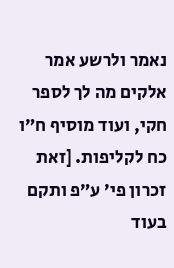נאמר ולרשע אמר אלקים מה לך לספר חקי, ועוד מוסיף ח״ו כח לקליפות. [זאת זכרון פי׳ ע״פ ותקם בעוד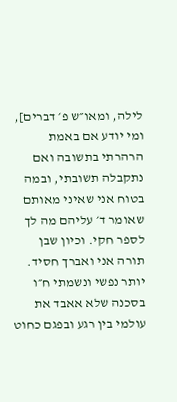לילה, ומאו״ש פ׳ דברים], ומי יודע אם באמת הרהרתי בתשובה ואם נתקבלה תשובתי, ובמה בטוח אני שאיני מאותם שאומר ד׳ עליהם מה לך לספר חקי. וכיון שבן תורה אני ואברך חסיד. יותר נפשי ונשמתי ח״ו בסכנה שלא אאבד את עולמי בין רגע ובפגם כחוט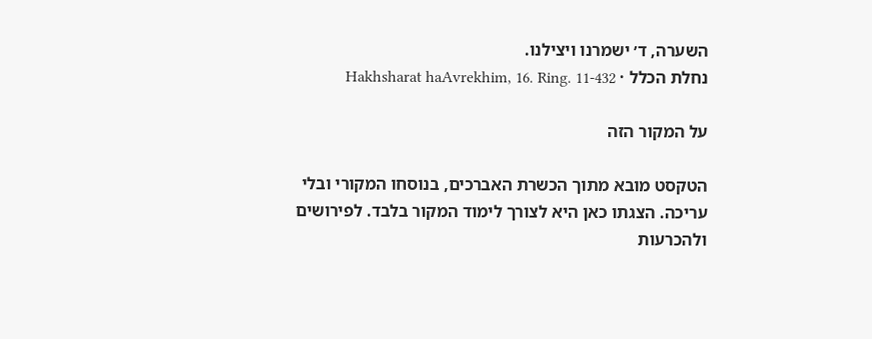השערה, ד׳ ישמרנו ויצילנו.
נחלת הכלל · Hakhsharat haAvrekhim, 16. Ring. 11-432

על המקור הזה

הטקסט מובא מתוך הכשרת האברכים, בנוסחו המקורי ובלי עריכה. הצגתו כאן היא לצורך לימוד המקור בלבד. לפירושים ולהכרעות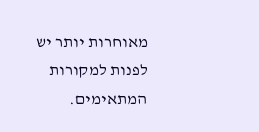מאוחרות יותר יש לפנות למקורות המתאימים.